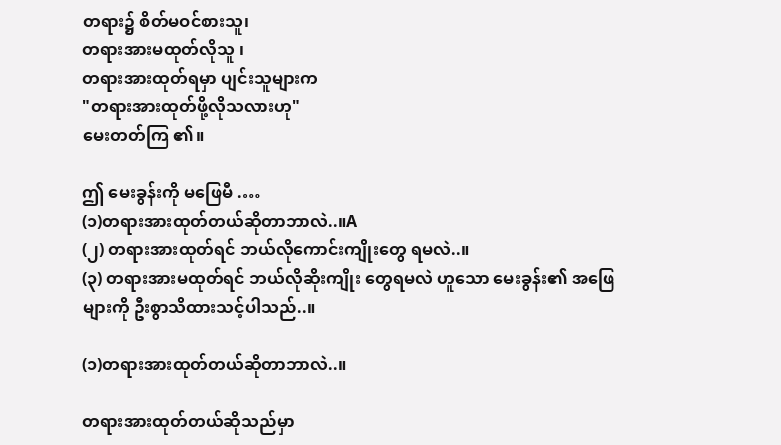တရား၌ စိတ်မဝင်စားသူ၊
တရားအားမထုတ်လိုသူ ၊
တရားအားထုတ်ရမှာ ပျင်းသူများက
"တရားအားထုတ်ဖို့လိုသလားဟု"
မေးတတ်ကြ ၏။

ဤ မေးခွန်းကို မဖြေမီ .…
(၁)တရားအားထုတ်တယ်ဆိုတာဘာလဲ..။A
(၂) တရားအားထုတ်ရင် ဘယ်လိုကောင်းကျိုးတွေ ရမလဲ..။
(၃) တရားအားမထုတ်ရင် ဘယ်လိုဆိုးကျိုး တွေရမလဲ ဟူသော မေးခွန်း၏ အဖြေများကို ဦးစွာသိထားသင့်ပါသည်..။

(၁)တရားအားထုတ်တယ်ဆိုတာဘာလဲ..။

တရားအားထုတ်တယ်ဆိုသည်မှာ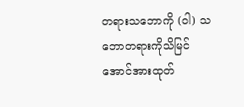တရားသဘောကို (၀ါ) သဘောတရားကိုသိမြင်အောင်အားထုတ်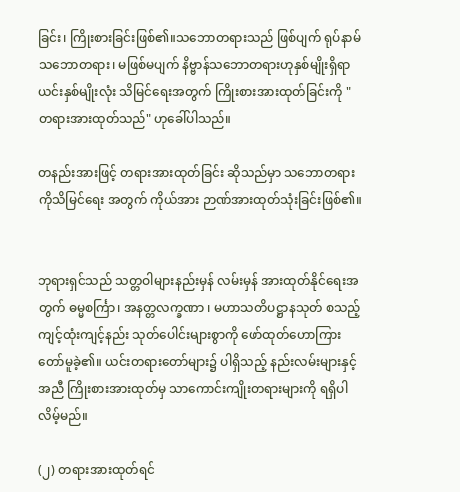ခြင်း၊ ကြိုးစားခြင်းဖြစ်၏။သဘောတရားသည် ဖြစ်ပျက် ရုပ်နာမ် သဘောတရား၊ မဖြစ်မပျက် နိဗ္ဗာန်သဘောတရားဟုနှစ်မျိုးရှိရာ ယင်းနှစ်မျိုးလုံး သိမြင်ရေးအတွက် ကြိုးစားအားထုတ်ခြင်းကို " တရားအားထုတ်သည်" ဟုခေါ်ပါသည်။

တနည်းအားဖြင့် တရားအားထုတ်ခြင်း ဆိုသည်မှာ သဘောတရားကိုသိမြင်ရေး အတွက် ကိုယ်အား ဉာဏ်အားထုတ်သုံးခြင်းဖြစ်၏။


ဘုရားရှင်သည် သတ္တဝါများနည်းမှန် လမ်းမှန် အားထုတ်နိုင်ရေးအတွက် ဓမ္မစင်္ကြာ၊ အနတ္တလက္ခဏာ ၊ မဟာသတိပဋ္ဌာနသုတ် စသည့် ကျင့်ထုံးကျင့်နည်း သုတ်ပေါင်းများစွာကို ဖော်ထုတ်ဟောကြားတော်မူခဲ့၏။ ယင်းတရားတော်များ၌ ပါရှိသည့် နည်းလမ်းများနှင့်အညီ ကြိုးစားအားထုတ်မှ သာကောင်းကျိုးတရားများကို ရရှိပါလိမ့်မည်။

(၂) တရားအားထုတ်ရင်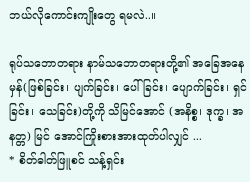ဘယ်လိုကောင်းကျိုးတွေ ရမလဲ..။

ရုပ်သဘောတရား နာမ်သဘောတရားတို့၏ အခြေအနေမှန်(ဖြစ်ခြင်း၊ ပျက်ခြင်း၊ ပေါ်ခြင်း၊ ပျောက်ခြင်း၊ ရှင်ခြင်း၊ သေခြင်း)တို့ကို သိမြင်အောင် (အနိစ္စ၊ ဒုက္ခ၊ အနတ္တ) မြင် အောင်ကြိုးစားအားထုတ်ပါလျှင် ...
* စိတ်ဓါတ်ဖြူစင် သန့်ရှင်း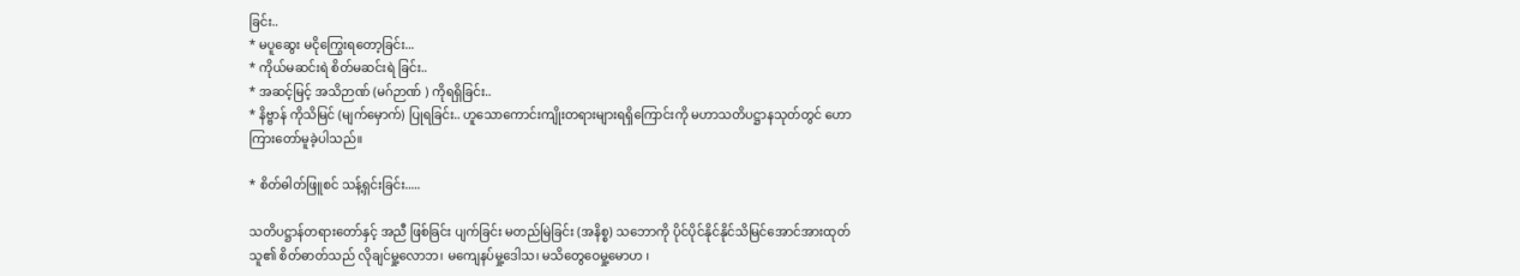ခြင်း..
* မပူဆွေး မငိုကြွေးရတော့ခြင်း...
* ကိုယ်မဆင်းရဲ စိတ်မဆင်းရဲ ခြင်း..
* အဆင့်မြင့် အသိဉာဏ် (မဂ်ဉာဏ် ) ကိုရရှိခြင်း..
* နိဗ္ဗာန် ကိုသိမြင် (မျက်မှောက်) ပြုရခြင်း.. ဟူသောကောင်းကျိုးတရားများရရှိကြောင်းကို မဟာသတိပဋ္ဌာနသုတ်တွင် ဟောကြားတော်မူခဲ့ပါသည်။

* စိတ်ဓါတ်ဖြူစင် သန့်ရှင်းခြင်း.....

သတိပဋ္ဌာန်တရားတော်နှင့် အညီ ဖြစ်ခြင်း ပျက်ခြင်း မတည်မြဲခြင်း (အနိစ္စ) သဘောကို ပိုင်ပိုင်နိုင်နိုင်သိမြင်အောင်အားထုတ်သူ၏ စိတ်ဓာတ်သည် လိုချင်မှု့လောဘ၊ မကျေနပ်မှု့ဒေါသ၊ မသိတွေဝေမှု့မောဟ ၊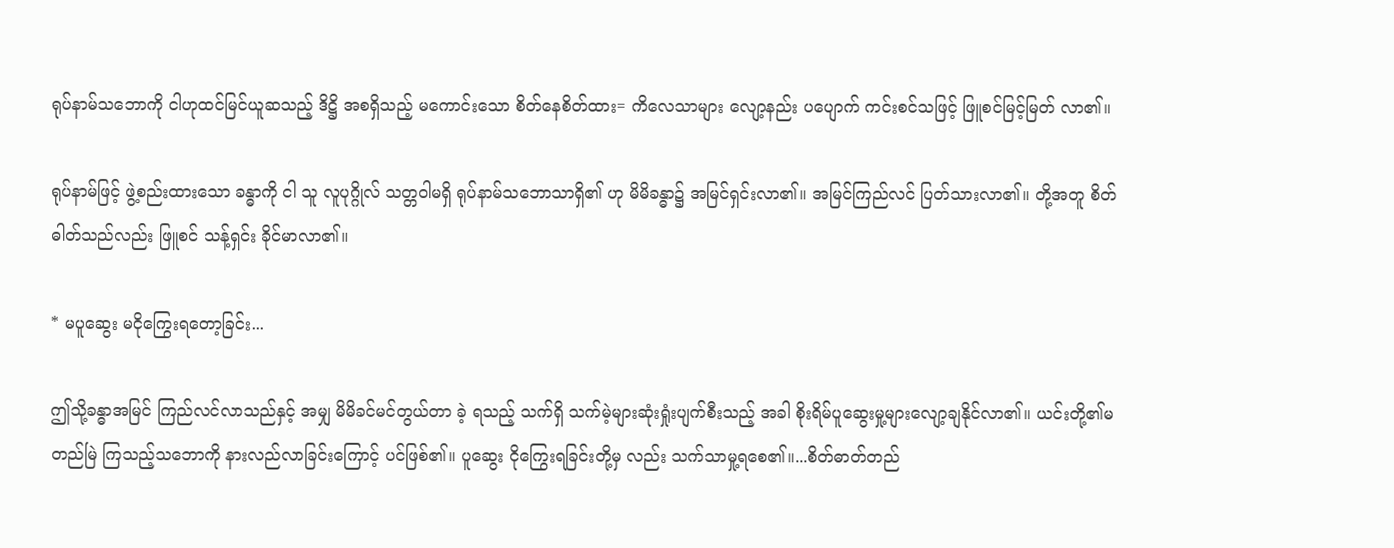ရုပ်နာမ်သဘောကို ငါဟုထင်မြင်ယူဆသည့် ဒိဋ္ဌိ အစရှိသည့် မကောင်းသော စိတ်နေစိတ်ထား= ကိလေသာများ လျော့နည်း ပပျောက် ကင်းစင်သဖြင့် ဖြူစင်မြင့်မြတ် လာ၏။

ရုပ်နာမ်ဖြင့် ဖွဲ့စည်းထားသော ခန္ဓာကို ငါ သူ လူပုဂ္ဂိုလ် သတ္တဝါမရှိ ရုပ်နာမ်သဘောသာရှိ၏ ဟု မိမိခန္ဓာ၌ အမြင်ရှင်းလာ၏။ အမြင်ကြည်လင် ပြတ်သားလာ၏။ တို့အတူ စိတ်ဓါတ်သည်လည်း ဖြူစင် သန့်ရှင်း ခိုင်မာလာ၏။

* မပူဆွေး မငိုကြွေးရတော့ခြင်း...

ဤသို့ခန္ဓာအမြင် ကြည်လင်လာသည်နှင့် အမျှ မိမိခင်မင်တွယ်တာ ခဲ့ ရသည့် သက်ရှိ သက်မဲ့များဆုံးရှုံးပျက်စီးသည့် အခါ စိုးရိမ်ပူဆွေးမှု့များလျော့ချနိုင်လာ၏။ ယင်းတို့၏မတည်မြဲ ကြသည့်သဘောကို နားလည်လာခြင်းကြောင့် ပင်ဖြစ်၏။ ပူဆွေး ငိုကြွေးရခြင်းတို့မှ လည်း သက်သာမှု့ရစေ၏။...စိတ်ဓာတ်တည်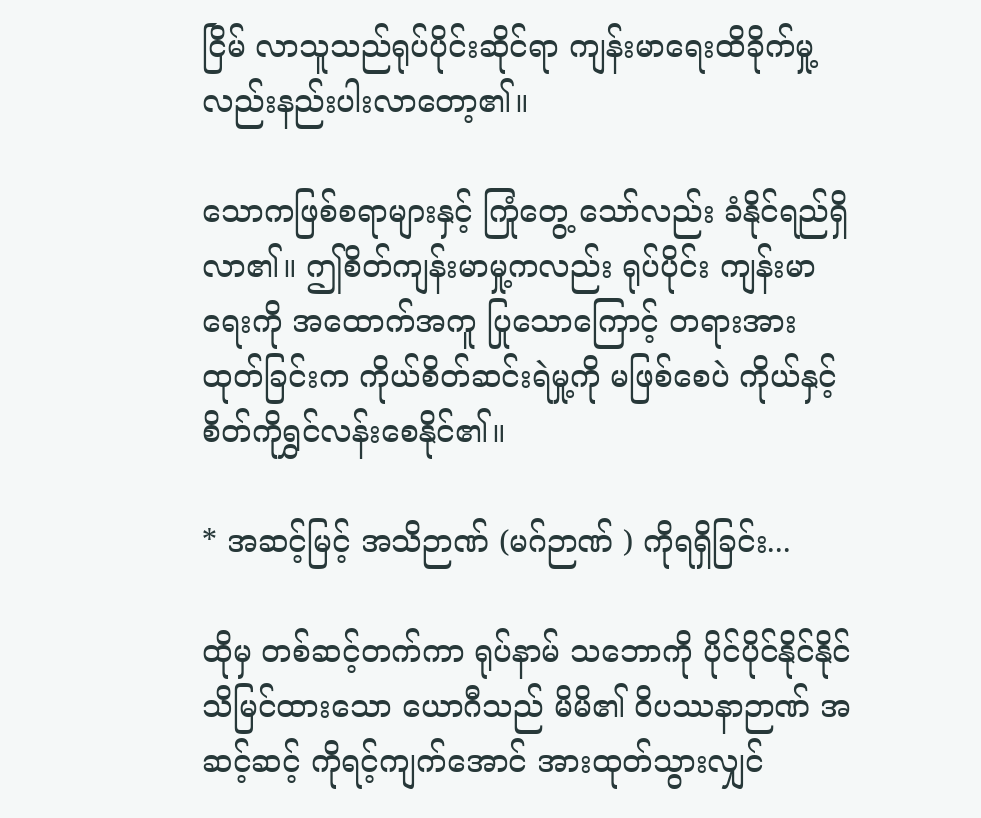ငြိမ် လာသူသည်ရုပ်ပိုင်းဆိုင်ရာ ကျန်းမာရေးထိခိုက်မှု့လည်းနည်းပါးလာတော့၏။

သောကဖြစ်စရာများနှင့် ကြုံတွေ့ သော်လည်း ခံနိုင်ရည်ရှိလာ၏။ ဤစိတ်ကျန်းမာမှု့ကလည်း ရုပ်ပိုင်း ကျန်းမာရေးကို အထောက်အကူ ပြုသောကြောင့် တရားအားထုတ်ခြင်းက ကိုယ်စိတ်ဆင်းရဲမှု့ကို မဖြစ်စေပဲ ကိုယ်နှင့် စိတ်ကိုရွှင်လန်းစေနိုင်၏။

* အဆင့်မြင့် အသိဉာဏ် (မဂ်ဉာဏ် ) ကိုရရှိခြင်း...

ထိုမှ တစ်ဆင့်တက်ကာ ရုပ်နာမ် သဘောကို ပိုင်ပိုင်နိုင်နိုင် သိမြင်ထားသော ယောဂီသည် မိမိ၏ ၀ိပဿနာဉာဏ် အဆင့်ဆင့် ကိုရင့်ကျက်အောင် အားထုတ်သွားလျှင်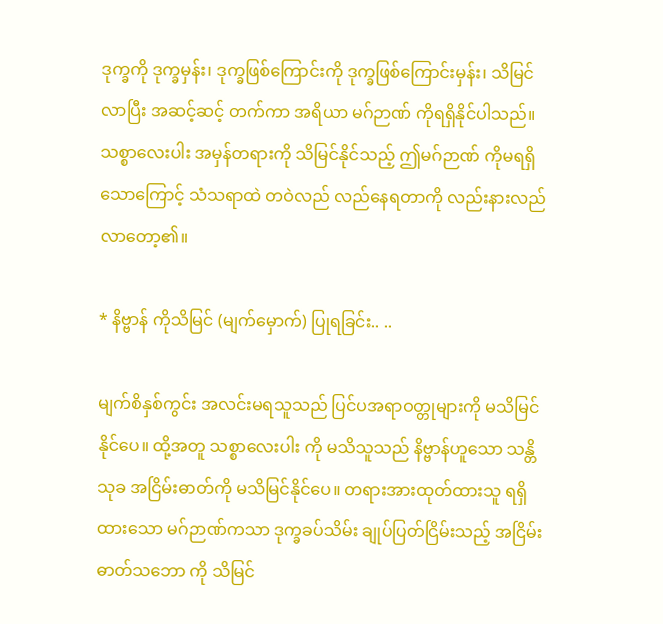ဒုက္ခကို ဒုက္ခမှန်း၊ ဒုက္ခဖြစ်ကြောင်းကို ဒုက္ခဖြစ်ကြောင်းမှန်း၊ သိမြင်လာပြီး အဆင့်ဆင့် တက်ကာ အရိယာ မဂ်ဉာဏ် ကိုရရှိနိုင်ပါသည်။ သစ္စာလေးပါး အမှန်တရားကို သိမြင်နိုင်သည့် ဤမဂ်ဉာဏ် ကိုမရရှိသောကြောင့် သံသရာထဲ တဝဲလည် လည်နေရတာကို လည်းနားလည်လာတော့၏။

* နိဗ္ဗာန် ကိုသိမြင် (မျက်မှောက်) ပြုရခြင်း.. ..

မျက်စိနှစ်ကွင်း အလင်းမရသူသည် ပြင်ပအရာဝတ္တုများကို မသိမြင်နိုင်ပေ။ ထို့အတူ သစ္စာလေးပါး ကို မသိသူသည် နိဗ္ဗာန်ဟူသော သန္တိသုခ အငြိမ်းဓာတ်ကို မသိမြင်နိုင်ပေ။ တရားအားထုတ်ထားသူ ရရှိထားသော မဂ်ဉာဏ်ကသာ ဒုက္ခခပ်သိမ်း ချုပ်ပြတ်ငြိမ်းသည့် အငြိမ်းဓာတ်သဘော ကို သိမြင်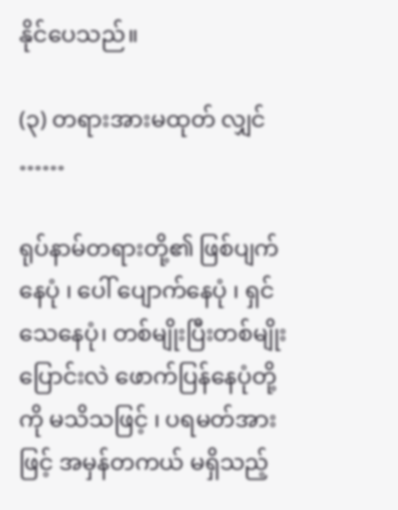နိုင်ပေသည်။

(၃) တရားအားမထုတ် လျှင် ……

ရုပ်နာမ်တရားတို့၏ ဖြစ်ပျက်နေပုံ ၊ ပေါ် ပျောက်နေပုံ ၊ ရှင် သေနေပုံ၊ တစ်မျိုးပြီးတစ်မျိုး ပြောင်းလဲ ဖောက်ပြန်နေပုံတို့ကို မသိသဖြင့် ၊ ပရမတ်အားဖြင့် အမှန်တကယ် မရှိသည့်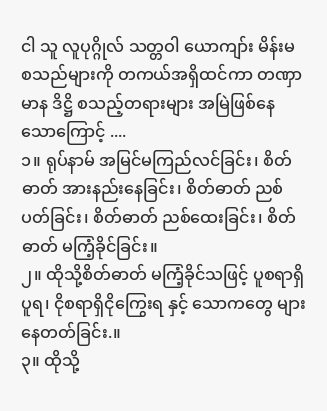ငါ သူ လူပုဂ္ဂိုလ် သတ္တဝါ ယောကျာ်း မိန်းမ စသည်များကို တကယ်အရှိထင်ကာ တဏှာ မာန ဒိဋ္ဌိ စသည့်တရားများ အမြဲဖြစ်နေသောကြောင့် ....
၁။ ရုပ်နာမ် အမြင်မကြည်လင်ခြင်း၊ စိတ်ဓာတ် အားနည်းနေခြင်း၊ စိတ်ဓာတ် ညစ်ပတ်ခြင်း၊ စိတ်ဓာတ် ညစ်ထေးခြင်း၊ စိတ်ဓာတ် မကြံ့ခိုင်ခြင်း။
၂။ ထိုသို့စိတ်ဓာတ် မကြံ့ခိုင်သဖြင့် ပူစရာရှိပူရ၊ ငိုစရာရှိငိုကြွေးရ နှင့် သောကတွေ များနေတတ်ခြင်း.။
၃။ ထိုသို့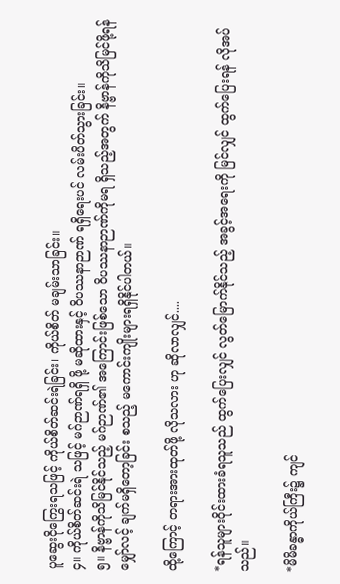ပူဆွေးငိုကြွေးရသဖြင့် ကိုယ်စိတ်ဆင်းရဲခြင်း၊ ကိုယ်စိတ် မချမ်းသာခြင်း။
၄။ ကိုယ်စိတ်ဆင်းရဲ သဖြင့် မဂ်ဉာဏ်ရရှိ ဖို့ မဆိုထားနှင့် ၀ိပဿနာဉာဏ် ရရှိရေးပင် လမ်းပိတ်သွားခြင်း။
၅။ နိဗ္ဗာန်ကိုသိမြင်နိုင်သည့် မဂ်ဉာဏ်၏ အကြောင်းဖြစ်သော ၀ိပဿနာဉာဏ်ကိုမရ ရှိသည့်အတွက် နိဗ္ဗာန်ကိုသိမြင်ဖို့ရန် မျှော်လင့် ချက်မရှိတော့ခြင်း စသည့် မကောင်းကျိုးများရရှိနိုင်ပါတယ်။

ထို့ကြောင့် တရားအားထုတ်ဖို့ လိုသလား ဟု ဆိုလာလျှင်....

*ရန်သူများဝိုင်းထားခံရသူသည် ထွက်ပြေးလျှင် လွတ်မြောက်နိုင်သည့် အခွင့်အရေးကို မြင်လျှင် ထွက်ပြေးရန် လိုအပ်သည်။

*မိမိခန္ဓာကိုယ်ကြီး၌ ကျင်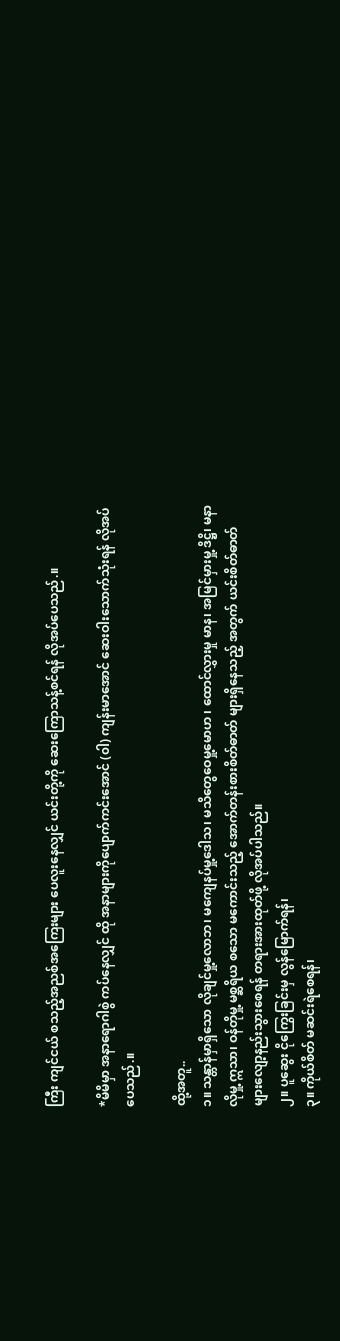ကြီး ကျင်ငယ် စသည့်အညစ်အကြေးများ ပေလူးနေလျှင် ယင်းတို့ကို ဆေးကြောသန့်စင်ရန် လိုအပ်ပေသည်.။

*မိမိမှာ အနာရောဂါစွဲ ကပ်နေလျှင် ထို အနာများကိုပျောက်ကင်းအောင် (၀ါ) ကျန်းမာအောင် ဆေးဝါးသောက်သုံးရန် လိုအပ်ပေသည်.။

ထို့အတူ..
၁။ သန္တာန်မှာရှိသော လိုချင်မှု့လောဘ၊ မကျေနပ်မှု့ဒေါသ၊ မသိတွေဝေမှု့မောဟ ၊ ထောင်လွှားမှု မာန၊ အမြင်မှားမှု့ ဒိဋ္ဌိ၊ မနာလိုမှု့ ဣသာ၊ ဝန်တိုမှု့ မစ္ဆရိယ စသော မကောင်းသည့် အောက်တန်းစားစိတ်ဓာတ် များရှိနေသည့် အတွက် ယင်းစိတ်ဓာတ်များလျော့နည်းသွားစေရန် တရားအားထုတ်ဖို့ လိုအပ်ပါသည်။
၂။ ပူဆွေး ငိုကြွေးခြင်းမှ လွန်မြောက်ရန်၊
၃။ ကိုယ်စိတ် မဆင်းရဲစေရန်၊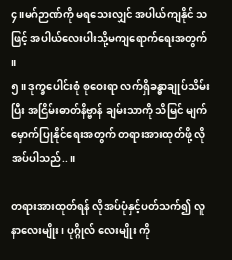၄။မဂ်ဉာဏ်ကို မရသေးလျှင် အပါယ်ကျနိုင် သဖြင့် အပါယ်လေးပါးသို့မကျရောက်ရေးအတွက် ။
၅။ ဒုက္ခပေါင်းစုံ စုဝေးရာ လက်ရှိခန္ဓာချုပ်သိမ်းပြီး အငြိမ်းဓာတ်နိဗ္ဗာန် ချမ်းသာကို သိမြင် မျက်မှောက်ပြုနိုင်ရေးအတွက် တရားအားထုတ်ဖို့ လိုအပ်ပါသည်..။

တရားအားထုတ်ရန် လိုအပ်ပုံနှင့်ပတ်သက်၍ လူနာလေးမျိုး၊ ပုဂ္ဂိုလ် လေးမျိုး ကို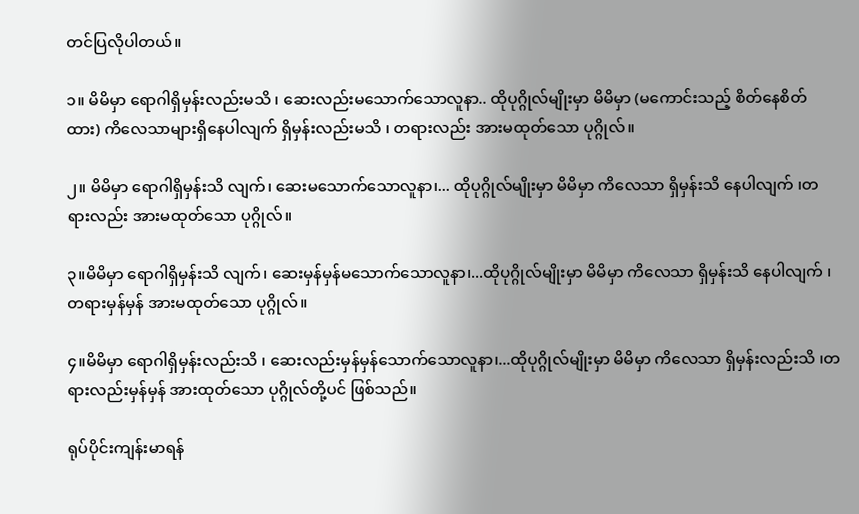တင်ပြလိုပါတယ်။

၁။ မိမိမှာ ရောဂါရှိမှန်းလည်းမသိ ၊ ဆေးလည်းမသောက်သောလူနာ.. ထိုပုဂ္ဂိုလ်မျိုးမှာ မိမိမှာ (မကောင်းသည့် စိတ်နေစိတ်ထား) ကိလေသာများရှိနေပါလျက် ရှိမှန်းလည်းမသိ ၊ တရားလည်း အားမထုတ်သော ပုဂ္ဂိုလ်။

၂။ မိမိမှာ ရောဂါရှိမှန်းသိ လျက်၊ ဆေးမသောက်သောလူနာ၊... ထိုပုဂ္ဂိုလ်မျိုးမှာ မိမိမှာ ကိလေသာ ရှိမှန်းသိ နေပါလျက် ၊တရားလည်း အားမထုတ်သော ပုဂ္ဂိုလ်။

၃။မိမိမှာ ရောဂါရှိမှန်းသိ လျက်၊ ဆေးမှန်မှန်မသောက်သောလူနာ၊...ထိုပုဂ္ဂိုလ်မျိုးမှာ မိမိမှာ ကိလေသာ ရှိမှန်းသိ နေပါလျက် ၊တရားမှန်မှန် အားမထုတ်သော ပုဂ္ဂိုလ်။

၄။မိမိမှာ ရောဂါရှိမှန်းလည်းသိ ၊ ဆေးလည်းမှန်မှန်သောက်သောလူနာ၊...ထိုပုဂ္ဂိုလ်မျိုးမှာ မိမိမှာ ကိလေသာ ရှိမှန်းလည်းသိ ၊တရားလည်းမှန်မှန် အားထုတ်သော ပုဂ္ဂိုလ်တို့ပင် ဖြစ်သည်။

ရုပ်ပိုင်းကျန်းမာရန်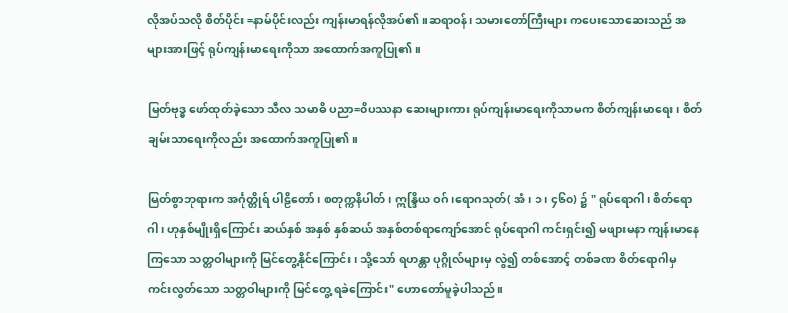လိုအပ်သလို စိတ်ပိုင်း =နာမ်ပိုင်းလည်း ကျန်းမာရန်လိုအပ်၏။ဆရာဝန်၊ သမားတော်ကြီးများ ကပေးသောဆေးသည် အများအားဖြင့် ရုပ်ကျန်းမာရေးကိုသာ အထောက်အကူပြု၏။

မြတ်ဗုဒ္ဓ ဖော်ထုတ်ခဲ့သော သီလ သမာဓိ ပညာ=၀ိပဿနာ ဆေးများကား ရုပ်ကျန်းမာရေးကိုသာမက စိတ်ကျန်းမာရေး ၊ စိတ်ချမ်းသာရေးကိုလည်း အထောက်အကူပြု၏။

မြတ်စွာဘုရားက အင်္ဂုတ္တိုရ် ပါဠိတော်၊ စတုက္ကနိပါတ်၊ ဣန္ဒြိယ ဝဂ်၊ရောဂသုတ်( အံ ၊ ၁၊ ၄၆၀) ၌ " ရုပ်ရောဂါ၊ စိတ်ရောဂါ၊ ဟုနှစ်မျိုးရှိကြောင်း ဆယ်နှစ် အနှစ် နှစ်ဆယ် အနှစ်တစ်ရာကျော်အောင် ရုပ်ရောဂါ ကင်းရှင်း၍ မဖျားမနာ ကျန်းမာနေကြသော သတ္တဝါများကို မြင်တွေ့နိုင်ကြောင်း ၊ သို့သော် ရဟန္တာ ပုဂ္ဂိုလ်များမှ လွဲ၍ တစ်အောင့် တစ်ခဏ စိတ်ရောဂါမှ ကင်းလွတ်သော သတ္တဝါများကို မြင်တွေ့ ရခဲကြောင်း" ဟောတော်မူခဲ့ပါသည်။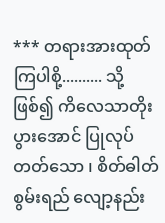*** တရားအားထုတ်ကြပါစို့.......... သို့ဖြစ်၍ ကိလေသာတိုးပွားအောင် ပြုလုပ်တတ်သော ၊ စိတ်ဓါတ်စွမ်းရည် လျော့နည်း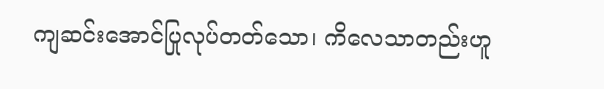ကျဆင်းအောင်ပြုလုပ်တတ်သော၊ ကိလေသာတည်းဟူ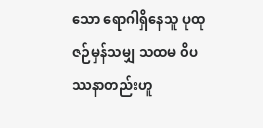သော ရောဂါရှိနေသူ ပုထုဇဉ်မှန်သမျှ သထမ ၀ိပဿနာတည်းဟူ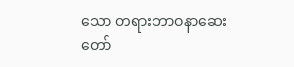သော တရားဘာဝနာဆေးတော်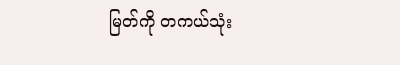မြတ်ကို တကယ်သုံး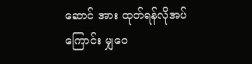ဆောင် အား ထုတ်ရန်လိုအပ်ကြောင်း မျှဝေ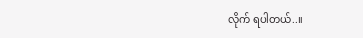လိုက် ရပါတယ်..။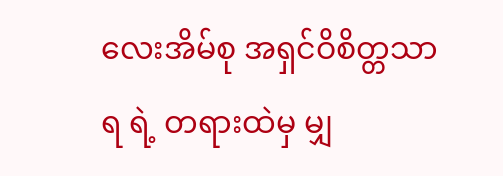လေးအိမ်စု အရှင်ဝိစိတ္တသာရ ရဲ့ တရားထဲမှ မျှ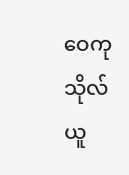ဝေကုသိုလ်ယူ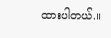ထားပါတယ်.။